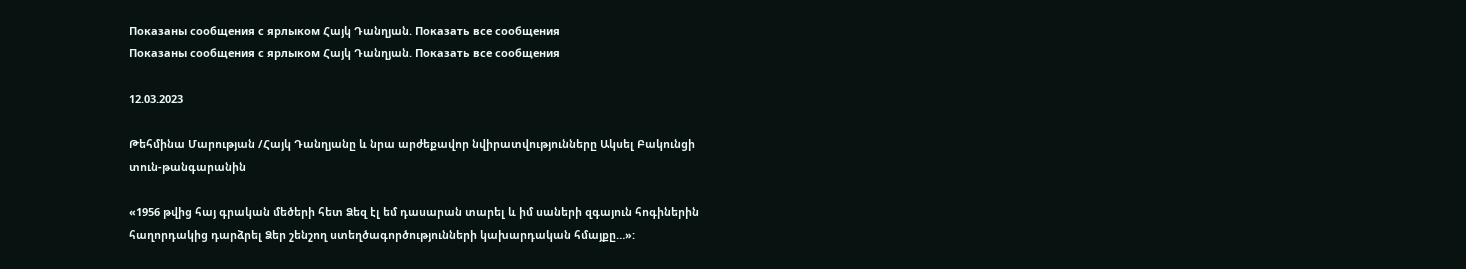Показаны сообщения с ярлыком Հայկ Դանղյան. Показать все сообщения
Показаны сообщения с ярлыком Հայկ Դանղյան. Показать все сообщения

12.03.2023

Թեհմինա Մարության /Հայկ Դանղյանը և նրա արժեքավոր նվիրատվությունները Ակսել Բակունցի տուն-թանգարանին

«1956 թվից հայ գրական մեծերի հետ Ձեզ էլ եմ դասարան տարել և իմ սաների զգայուն հոգիներին հաղորդակից դարձրել Ձեր շենշող ստեղծագործությունների կախարդական հմայքը…»: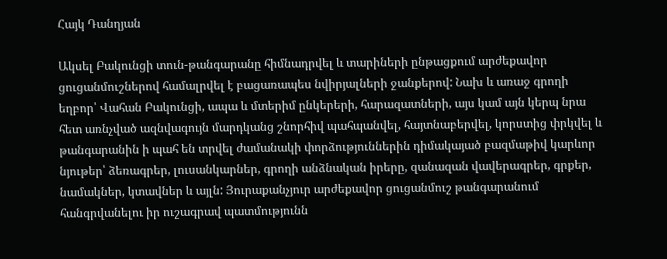Հայկ Դանղյան

Ակսել Բակունցի տուն-թանգարանը հիմնադրվել և տարիների ընթացքում արժեքավոր ցուցանմուշներով համալրվել է բացառապես նվիրյալների ջանքերով: Նախ և առաջ գրողի եղբոր՝ Վահան Բակունցի, ապա և մտերիմ ընկերերի, հարազատների, այս կամ այն կերպ նրա հետ առնչված ազնվագույն մարդկանց շնորհիվ պահպանվել, հայտնաբերվել, կորստից փրկվել և թանգարանին ի պահ են տրվել ժամանակի փորձություններին դիմակայած բազմաթիվ կարևոր նյութեր՝ ձեռագրեր, լուսանկարներ, գրողի անձնական իրերը, զանազան վավերագրեր, գրքեր, նամակներ, կտավներ և այլն: Յուրաքանչյուր արժեքավոր ցուցանմուշ թանգարանում հանգրվանելու իր ուշագրավ պատմությունն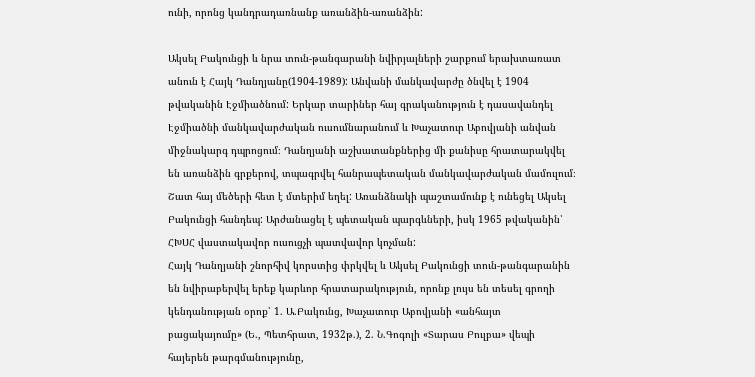ունի, որոնց կանդրադառնանք առանձին-առանձին:

Ակսել Բակունցի և նրա տուն-թանգարանի նվիրյալների շարքում երախտառատ անուն է Հայկ Դանղյանը(1904-1989): Անվանի մանկավարժը ծնվել է 1904 թվականին Էջմիածնում: Երկար տարիներ հայ գրականություն է դասավանդել Էջմիածնի մանկավարժական ուսումնարանում և Խաչատուր Աբովյանի անվան միջնակարգ դպրոցում։ Դանղյանի աշխատանքներից մի քանիսը հրատարակվել են առանձին գրքերով, տպագրվել հանրապետական մանկավարժական մամուլում։ Շատ հայ մեծերի հետ է մտերիմ եղել: Առանձնակի պաշտամունք է ունեցել Ակսել Բակունցի հանդեպ: Արժանացել է պետական պարգևների, իսկ 1965 թվականին՝ ՀԽՍՀ վաստակավոր ուսուցչի պատվավոր կոչման:
Հայկ Դանղյանի շնորհիվ կորստից փրկվել և Ակսել Բակունցի տուն-թանգարանին են նվիրաբերվել երեք կարևոր հրատարակություն, որոնք լույս են տեսել գրողի կենդանության օրոք՝ 1. Ա.Բակունց, Խաչատուր Աբովյանի «անհայտ բացակայումը» (Ե., Պետհրատ, 1932թ.), 2. Ն.Գոգոլի «Տարաս Բուլբա» վեպի հայերեն թարգմանությունը,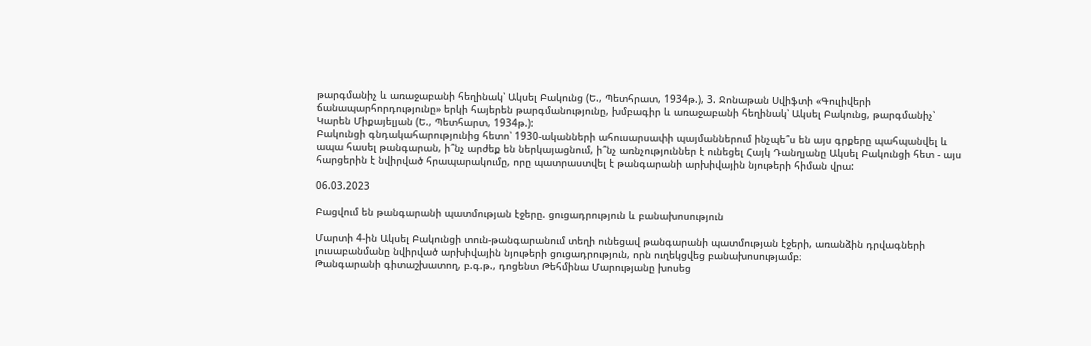թարգմանիչ և առաջաբանի հեղինակ՝ Ակսել Բակունց (Ե., Պետհրատ, 1934թ.), 3. Ջոնաթան Սվիֆտի «Գուլիվերի ճանապարհորդությունը» երկի հայերեն թարգմանությունը, խմբագիր և առաջաբանի հեղինակ՝ Ակսել Բակունց, թարգմանիչ՝ Կարեն Միքայելյան (Ե., Պետհարտ, 1934թ.):
Բակունցի գնդակահարությունից հետո՝ 1930-ականների ահուսարսափի պայմաններում ինչպե՞ս են այս գրքերը պահպանվել և ապա հասել թանգարան, ի՞նչ արժեք են ներկայացնում, ի՞նչ առնչություններ է ունեցել Հայկ Դանղյանը Ակսել Բակունցի հետ - այս հարցերին է նվիրված հրապարակումը, որը պատրաստվել է թանգարանի արխիվային նյութերի հիման վրա:

06.03.2023

Բացվում են թանգարանի պատմության էջերը. ցուցադրություն և բանախոսություն

Մարտի 4-ին Ակսել Բակունցի տուն-թանգարանում տեղի ունեցավ թանգարանի պատմության էջերի, առանձին դրվագների լուսաբանմանը նվիրված արխիվային նյութերի ցուցադրություն, որն ուղեկցվեց բանախոսությամբ։
Թանգարանի գիտաշխատող, բ.գ.թ., դոցենտ Թեհմինա Մարությանը խոսեց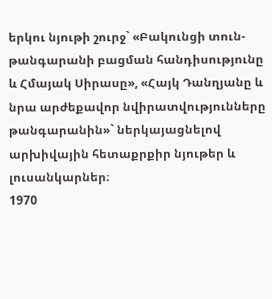երկու նյութի շուրջ` «Բակունցի տուն-թանգարանի բացման հանդիսությունը և Հմայակ Սիրասը», «Հայկ Դանղյանը և նրա արժեքավոր նվիրատվությունները թանգարանին»` ներկայացնելով արխիվային հետաքրքիր նյութեր և լուսանկարներ։
1970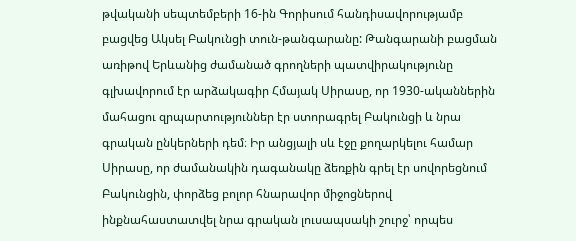թվականի սեպտեմբերի 16-ին Գորիսում հանդիսավորությամբ բացվեց Ակսել Բակունցի տուն-թանգարանը: Թանգարանի բացման առիթով Երևանից ժամանած գրողների պատվիրակությունը գլխավորում էր արձակագիր Հմայակ Սիրասը, որ 1930-ականներին մահացու զրպարտություններ էր ստորագրել Բակունցի և նրա գրական ընկերների դեմ։ Իր անցյալի սև էջը քողարկելու համար Սիրասը, որ ժամանակին դագանակը ձեռքին գրել էր սովորեցնում Բակունցին, փորձեց բոլոր հնարավոր միջոցներով ինքնահաստատվել նրա գրական լուսապսակի շուրջ՝ որպես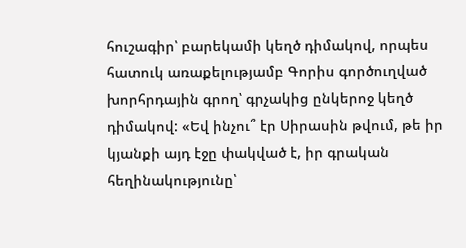հուշագիր՝ բարեկամի կեղծ դիմակով, որպես հատուկ առաքելությամբ Գորիս գործուղված խորհրդային գրող՝ գրչակից ընկերոջ կեղծ դիմակով: «Եվ ինչու՞ էր Սիրասին թվում, թե իր կյանքի այդ էջը փակված է, իր գրական հեղինակությունը՝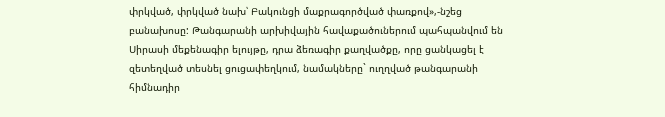փրկված, փրկված նախ՝ Բակունցի մաքրագործված փառքով»,-նշեց բանախոսը: Թանգարանի արխիվային հավաքածուներում պահպանվում են Սիրասի մեքենագիր ելույթը, դրա ձեռագիր քաղվածքը, որը ցանկացել է զետեղված տեսնել ցուցափեղկում, նամակները` ուղղված թանգարանի հիմնադիր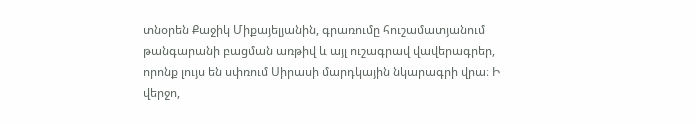տնօրեն Քաջիկ Միքայելյանին, գրառումը հուշամատյանում թանգարանի բացման առթիվ և այլ ուշագրավ վավերագրեր, որոնք լույս են սփռում Սիրասի մարդկային նկարագրի վրա։ Ի վերջո,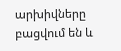արխիվները բացվում են և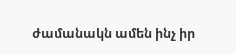ժամանակն ամեն ինչ իր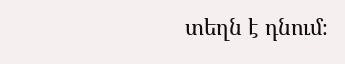տեղն է դնում։